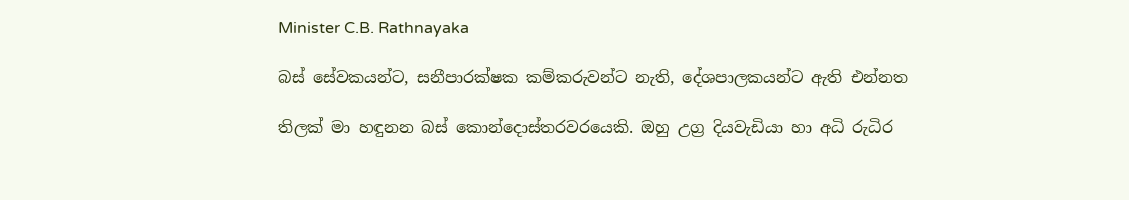Minister C.B. Rathnayaka

බස් සේවකයන්ට, සනීපාරක්ෂක කම්කරුවන්ට නැති, දේශපාලකයන්ට ඇති එන්නත

තිලක් මා හඳුනන බස් කොන්දොස්තරවරයෙකි. ඔහු උග්‍ර දියවැඩියා හා අධි රුධිර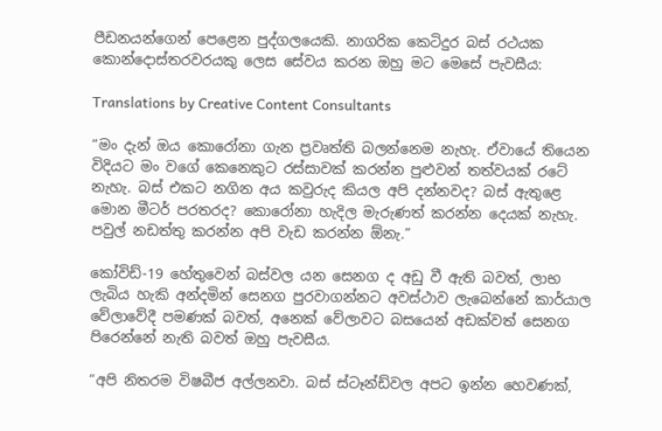පීඩනයන්ගෙන් පෙළෙන පුද්ගලයෙකි. නාගරික කෙටිදුර බස් රථයක කොන්දොස්තරවරයකු ලෙස සේවය කරන ඔහු මට මෙසේ පැවසීය:

Translations by Creative Content Consultants

“මං දැන් ඔය කොරෝනා ගැන ප්‍රවෘත්ති බලන්නෙම නැහැ. ඒවායේ තියෙන විදියට මං වගේ කෙනෙකුට රස්සාවක් කරන්න පුළුවන් තත්වයක් රටේ නැහැ. බස් එකට නගින අය කවුරුද කියල අපි දන්නවද? බස් ඇතුළෙ මොන මීටර් පරතරද? කොරෝනා හැදිල මැරුණත් කරන්න දෙයක් නැහැ. පවුල් නඩත්තු කරන්න අපි වැඩ කරන්න ඕනැ.”

කෝවිඩ්-19 හේතුවෙන් බස්වල යන සෙනග ද අඩු වී ඇති බවත්, ලාභ ලැබිය හැකි අන්දමින් සෙනග පුරවාගන්නට අවස්ථාව ලැබෙන්නේ කාර්යාල වේලාවේදී පමණක් බවත්, අනෙක් වේලාවට බසයෙන් අඩක්වත් සෙනග පිරෙන්නේ නැති බවත් ඔහු පැවසීය.

“අපි නිතරම විෂබීජ අල්ලනවා. බස් ස්ටෑන්ඩ්වල අපට ඉන්න හෙවණක්,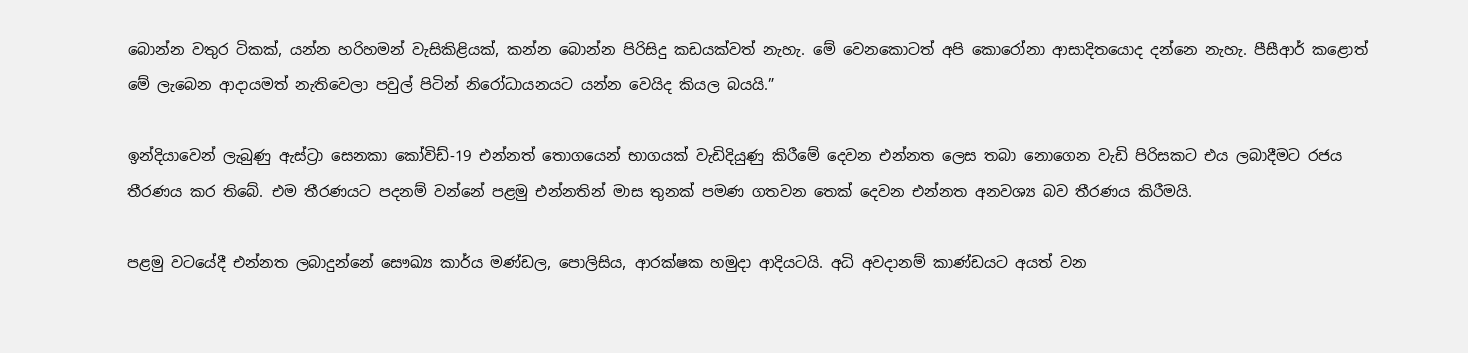බොන්න වතුර ටිකක්, යන්න හරිහමන් වැසිකිළියක්, කන්න බොන්න පිරිසිදු කඩයක්වත් නැහැ. මේ වෙනකොටත් අපි කොරෝනා ආසාදිතයොද දන්නෙ නැහැ. පීසීආර් කළොත් මේ ලැබෙන ආදායමත් නැතිවෙලා පවුල් පිටින් නිරෝධායනයට යන්න වෙයිද කියල බයයි.”

ඉන්දියාවෙන් ලැබුණු ඇස්ට්‍රා සෙනකා කෝවිඩ්-19 එන්නත් තොගයෙන් භාගයක් වැඩිදියුණු කිරීමේ දෙවන එන්නත ලෙස තබා නොගෙන වැඩි පිරිසකට එය ලබාදීමට රජය තීරණය කර තිබේ. එම තීරණයට පදනම් වන්නේ පළමු එන්නතින් මාස තුනක් පමණ ගතවන තෙක් දෙවන එන්නත අනවශ්‍ය බව තීරණය කිරීමයි.

පළමු වටයේදී එන්නත ලබාදුන්නේ සෞඛ්‍ය කාර්ය මණ්ඩල, පොලිසිය, ආරක්ෂක හමුදා ආදියටයි. අධි අවදානම් කාණ්ඩයට අයත් වන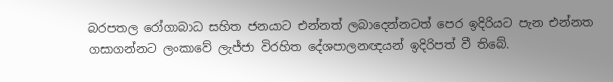බරපතල රෝගාබාධ සහිත ජනයාට එන්නත් ලබාදෙන්නටත් පෙර ඉදිරියට පැන එන්නත ගසාගන්නට ලංකාවේ ලැජ්ජා විරහිත දේශපාලනඥයන් ඉදිරිපත් වී තිබේ.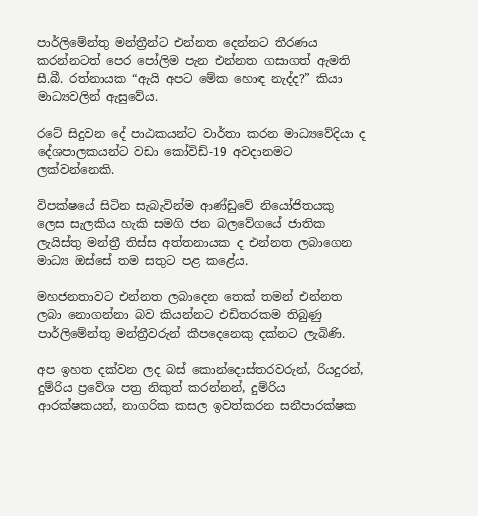පාර්ලිමේන්තු මන්ත්‍රීන්ට එන්නත දෙන්නට තීරණය කරන්නටත් පෙර පෝලිම පැන එන්නත ගසාගත් ඇමති සී.බී. රත්නායක “ඇයි අපට මේක හොඳ නැද්ද?” කියා මාධ්‍යවලින් ඇසුවේය.

රටේ සිදුවන දේ පාඨකයන්ට වාර්තා කරන මාධ්‍යවේදියා ද දේශපාලකයන්ට වඩා කෝවිඩ්-19 අවදානමට ලක්වන්නෙකි.

විපක්ෂයේ සිටින සැබැවින්ම ආණ්ඩුවේ නියෝජිතයකු ලෙස සැලකිය හැකි සමගි ජන බලවේගයේ ජාතික ලැයිස්තු මන්ත්‍රී තිස්ස අත්තනායක ද එන්නත ලබාගෙන මාධ්‍ය ඔස්සේ තම සතුට පළ කළේය.

මහජනතාවට එන්නත ලබාදෙන තෙක් තමන් එන්නත ලබා නොගන්නා බව කියන්නට එඩිතරකම තිබුණු පාර්ලිමේන්තු මන්ත්‍රීවරුන් කීපදෙනෙකු දක්නට ලැබිණි.

අප ඉහත දක්වන ලද බස් කොන්දොස්තරවරුන්, රියදුරන්, දුම්රිය ප්‍රවේශ පත්‍ර නිකුත් කරන්නන්, දුම්රිය ආරක්ෂකයන්, නාගරික කසල ඉවත්කරන සනීපාරක්ෂක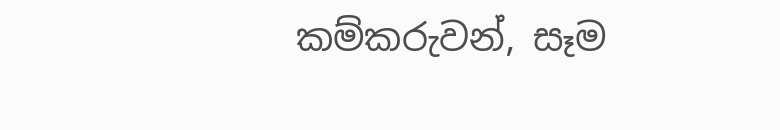කම්කරුවන්, සෑම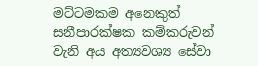මට්ටමකම අනෙකුත් සනීපාරක්ෂක කම්කරුවන් වැනි අය අත්‍යවශ්‍ය සේවා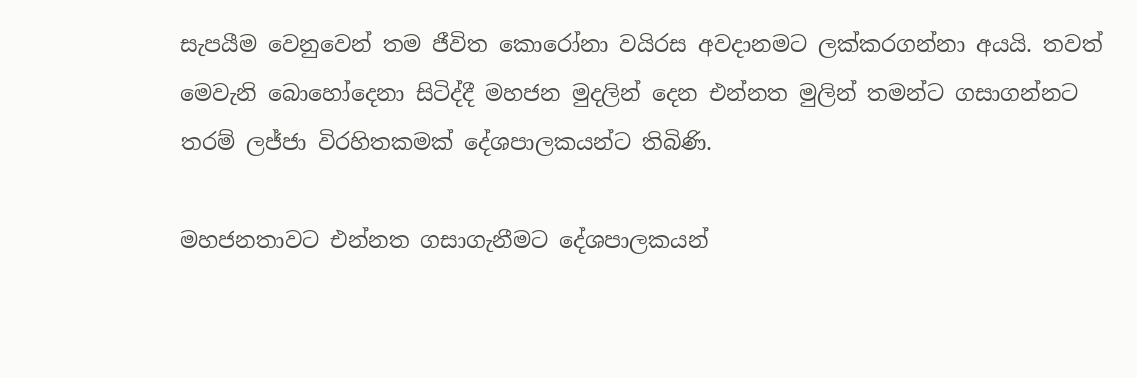සැපයීම වෙනුවෙන් තම ජීවිත කොරෝනා වයිරස අවදානමට ලක්කරගන්නා අයයි. තවත් මෙවැනි බොහෝදෙනා සිටිද්දී මහජන මුදලින් දෙන එන්නත මුලින් තමන්ට ගසාගන්නට තරම් ලජ්ජා විරහිතකමක් දේශපාලකයන්ට තිබිණි.

මහජනතාවට එන්නත ගසාගැනීමට දේශපාලකයන්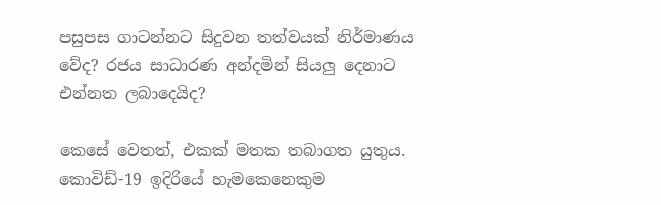පසුපස ගාටන්නට සිදුවන තත්වයක් නිර්මාණය වේද? රජය සාධාරණ අන්දමින් සියලු දෙනාට එන්නත ලබාදෙයිද?

කෙසේ වෙතත්, එකක් මතක තබාගත යුතුය. කොවිඩ්-19 ඉදිරියේ හැමකෙනෙකුම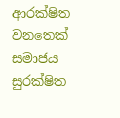ආරක්ෂිත වනතෙක් සමාජය සුරක්ෂිත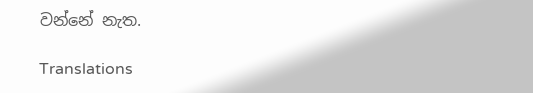වන්නේ නැත.

Translations